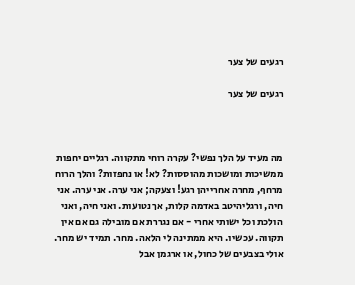רגעים של צער

רגעים של צער



מה מעיד על הלך נפשי? עקרה רוחי מתקווה. רגליים יחפות ממשיכות ומושכות מהוססות? לא! או נחפזות? והלך הרוח מרחף, מחרה אחרייהן רגע! וצעקה; אני ערה. אני ערה. אני חיה, ורגליהיטב באדמה קלות, אך נטועות. ואני חיה, ואני הולכת וכל ישותי אחרי - אם נגררת אם מובילה גם אם אין תקווה. עכשיו. היא ממתינה לי הלאה. מחר. תמיד יש מחר. אולי בצבעים של כחול, או ארגמן אבל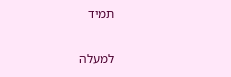תמיד

למעלה